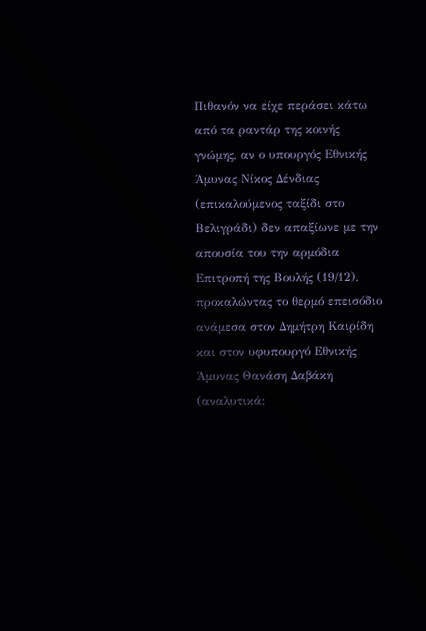Πιθανόν να είχε περάσει κάτω από τα ραντάρ της κοινής γνώμης, αν ο υπουργός Εθνικής Άμυνας Νίκος Δένδιας (επικαλούμενος ταξίδι στο Βελιγράδι) δεν απαξίωνε με την απουσία του την αρμόδια Επιτροπή της Βουλής (19/12), προκαλώντας το θερμό επεισόδιο ανάμεσα στον Δημήτρη Καιρίδη και στον υφυπουργό Εθνικής Άμυνας Θανάση Δαβάκη (αναλυτικά: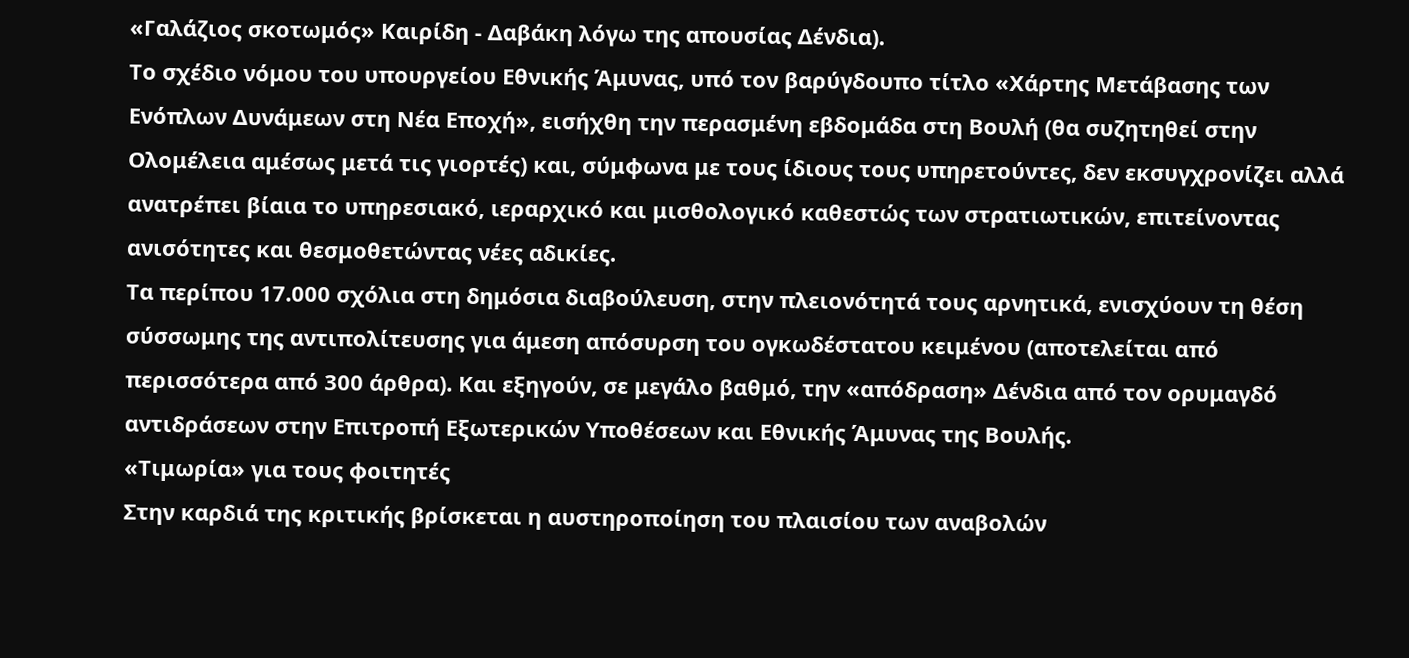«Γαλάζιος σκοτωμός» Καιρίδη - Δαβάκη λόγω της απουσίας Δένδια).
Το σχέδιο νόμου του υπουργείου Εθνικής Άμυνας, υπό τον βαρύγδουπο τίτλο «Χάρτης Μετάβασης των Ενόπλων Δυνάμεων στη Νέα Εποχή», εισήχθη την περασμένη εβδομάδα στη Βουλή (θα συζητηθεί στην Ολομέλεια αμέσως μετά τις γιορτές) και, σύμφωνα με τους ίδιους τους υπηρετούντες, δεν εκσυγχρονίζει αλλά ανατρέπει βίαια το υπηρεσιακό, ιεραρχικό και μισθολογικό καθεστώς των στρατιωτικών, επιτείνοντας ανισότητες και θεσμοθετώντας νέες αδικίες.
Τα περίπου 17.000 σχόλια στη δημόσια διαβούλευση, στην πλειονότητά τους αρνητικά, ενισχύουν τη θέση σύσσωμης της αντιπολίτευσης για άμεση απόσυρση του ογκωδέστατου κειμένου (αποτελείται από περισσότερα από 300 άρθρα). Και εξηγούν, σε μεγάλο βαθμό, την «απόδραση» Δένδια από τον ορυμαγδό αντιδράσεων στην Επιτροπή Εξωτερικών Υποθέσεων και Εθνικής Άμυνας της Βουλής.
«Τιμωρία» για τους φοιτητές
Στην καρδιά της κριτικής βρίσκεται η αυστηροποίηση του πλαισίου των αναβολών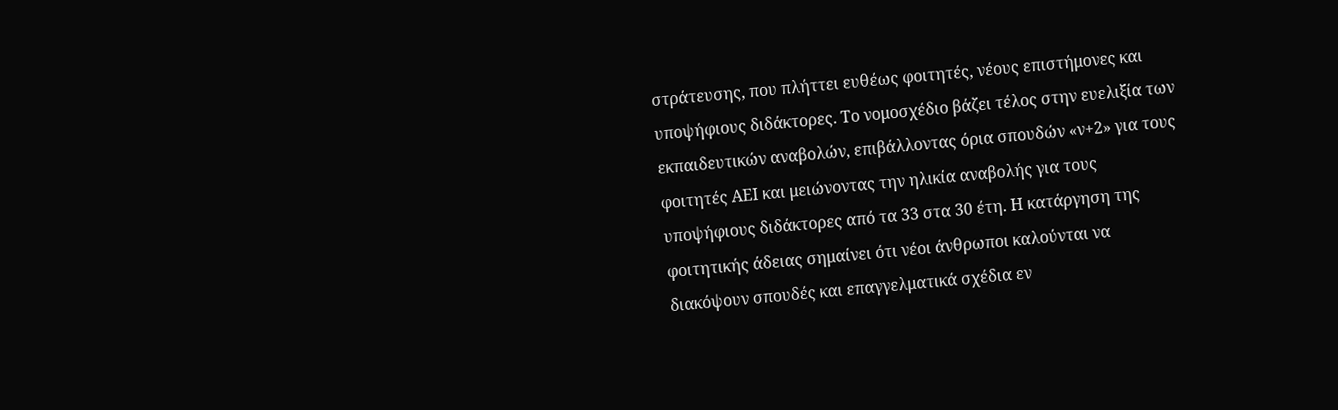στράτευσης, που πλήττει ευθέως φοιτητές, νέους επιστήμονες και υποψήφιους διδάκτορες. Το νομοσχέδιο βάζει τέλος στην ευελιξία των εκπαιδευτικών αναβολών, επιβάλλοντας όρια σπουδών «ν+2» για τους φοιτητές ΑΕΙ και μειώνοντας την ηλικία αναβολής για τους υποψήφιους διδάκτορες από τα 33 στα 30 έτη. Η κατάργηση της φοιτητικής άδειας σημαίνει ότι νέοι άνθρωποι καλούνται να διακόψουν σπουδές και επαγγελματικά σχέδια εν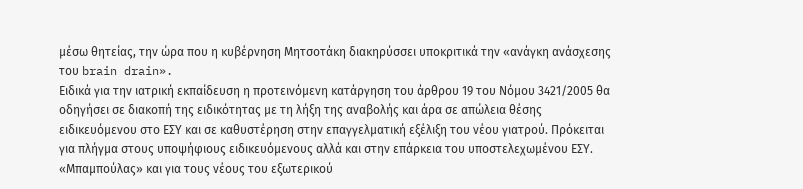μέσω θητείας, την ώρα που η κυβέρνηση Μητσοτάκη διακηρύσσει υποκριτικά την «ανάγκη ανάσχεσης του brain drain».
Ειδικά για την ιατρική εκπαίδευση η προτεινόμενη κατάργηση του άρθρου 19 του Νόμου 3421/2005 θα οδηγήσει σε διακοπή της ειδικότητας με τη λήξη της αναβολής και άρα σε απώλεια θέσης ειδικευόμενου στο ΕΣΥ και σε καθυστέρηση στην επαγγελματική εξέλιξη του νέου γιατρού. Πρόκειται για πλήγμα στους υποψήφιους ειδικευόμενους αλλά και στην επάρκεια του υποστελεχωμένου ΕΣΥ.
«Μπαμπούλας» και για τους νέους του εξωτερικού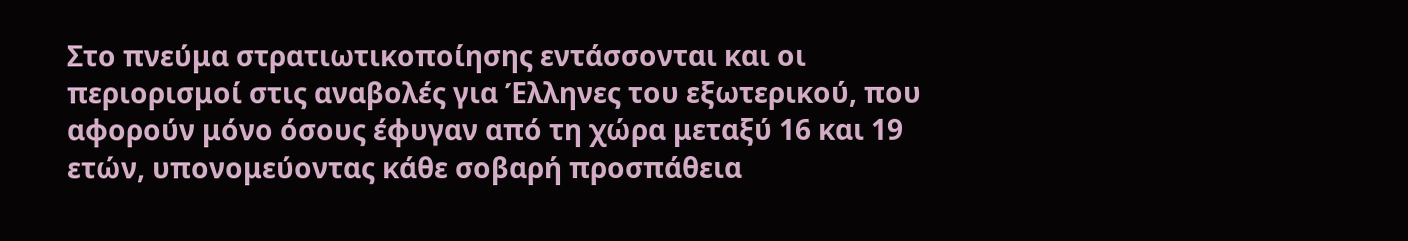Στο πνεύμα στρατιωτικοποίησης εντάσσονται και οι περιορισμοί στις αναβολές για Έλληνες του εξωτερικού, που αφορούν μόνο όσους έφυγαν από τη χώρα μεταξύ 16 και 19 ετών, υπονομεύοντας κάθε σοβαρή προσπάθεια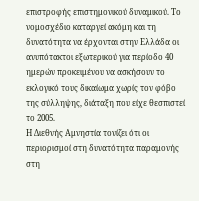επιστροφής επιστημονικού δυναμικού. Το νομοσχέδιο καταργεί ακόμη και τη δυνατότητα να έρχονται στην Ελλάδα οι ανυπότακτοι εξωτερικού για περίοδο 40 ημερών προκειμένου να ασκήσουν το εκλογικό τους δικαίωμα χωρίς τον φόβο της σύλληψης, διάταξη που είχε θεσπιστεί το 2005.
Η Διεθνής Αμνηστία τονίζει ότι οι περιορισμοί στη δυνατότητα παραμονής στη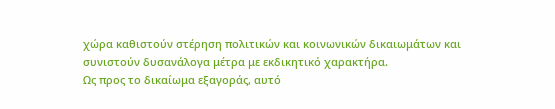χώρα καθιστούν στέρηση πολιτικών και κοινωνικών δικαιωμάτων και συνιστούν δυσανάλογα μέτρα με εκδικητικό χαρακτήρα.
Ως προς το δικαίωμα εξαγοράς, αυτό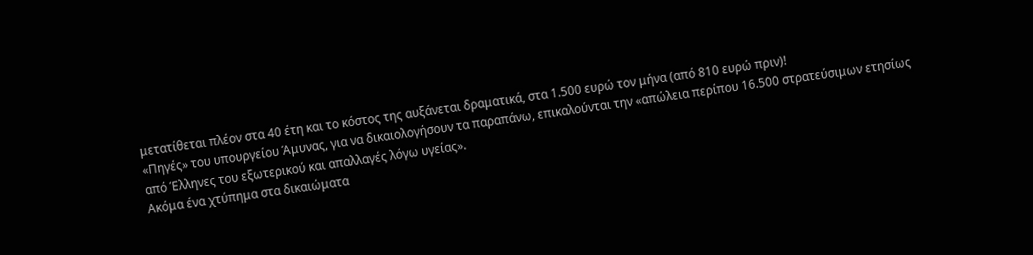μετατίθεται πλέον στα 40 έτη και το κόστος της αυξάνεται δραματικά, στα 1.500 ευρώ τον μήνα (από 810 ευρώ πριν)!
«Πηγές» του υπουργείου Άμυνας, για να δικαιολογήσουν τα παραπάνω, επικαλούνται την «απώλεια περίπου 16.500 στρατεύσιμων ετησίως από Έλληνες του εξωτερικού και απαλλαγές λόγω υγείας».
Ακόμα ένα χτύπημα στα δικαιώματα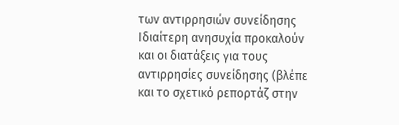των αντιρρησιών συνείδησης
Ιδιαίτερη ανησυχία προκαλούν και οι διατάξεις για τους αντιρρησίες συνείδησης (βλέπε και το σχετικό ρεπορτάζ στην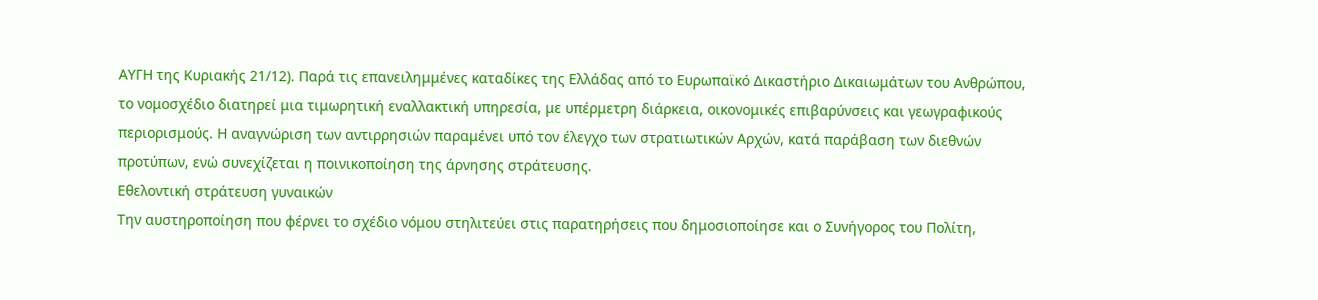ΑΥΓΗ της Κυριακής 21/12). Παρά τις επανειλημμένες καταδίκες της Ελλάδας από το Ευρωπαϊκό Δικαστήριο Δικαιωμάτων του Ανθρώπου, το νομοσχέδιο διατηρεί μια τιμωρητική εναλλακτική υπηρεσία, με υπέρμετρη διάρκεια, οικονομικές επιβαρύνσεις και γεωγραφικούς περιορισμούς. Η αναγνώριση των αντιρρησιών παραμένει υπό τον έλεγχο των στρατιωτικών Αρχών, κατά παράβαση των διεθνών προτύπων, ενώ συνεχίζεται η ποινικοποίηση της άρνησης στράτευσης.
Εθελοντική στράτευση γυναικών
Την αυστηροποίηση που φέρνει το σχέδιο νόμου στηλιτεύει στις παρατηρήσεις που δημοσιοποίησε και ο Συνήγορος του Πολίτη,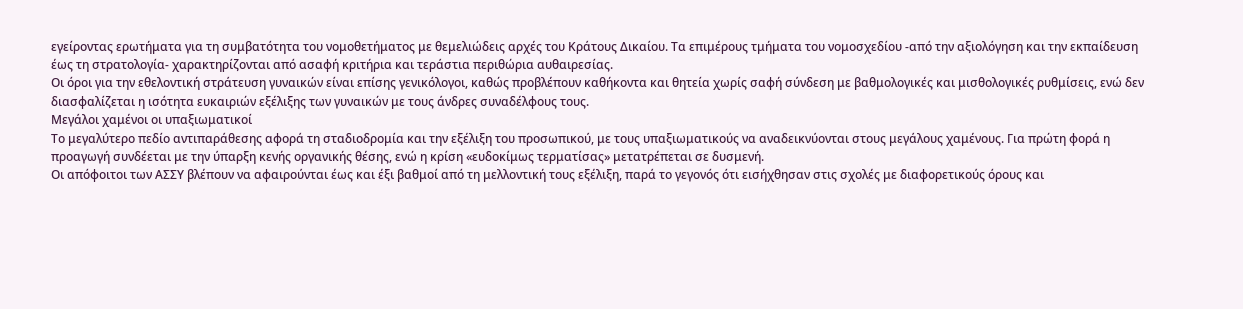εγείροντας ερωτήματα για τη συμβατότητα του νομοθετήματος με θεμελιώδεις αρχές του Κράτους Δικαίου. Τα επιμέρους τμήματα του νομοσχεδίου -από την αξιολόγηση και την εκπαίδευση έως τη στρατολογία- χαρακτηρίζονται από ασαφή κριτήρια και τεράστια περιθώρια αυθαιρεσίας.
Οι όροι για την εθελοντική στράτευση γυναικών είναι επίσης γενικόλογοι, καθώς προβλέπουν καθήκοντα και θητεία χωρίς σαφή σύνδεση με βαθμολογικές και μισθολογικές ρυθμίσεις, ενώ δεν διασφαλίζεται η ισότητα ευκαιριών εξέλιξης των γυναικών με τους άνδρες συναδέλφους τους.
Μεγάλοι χαμένοι οι υπαξιωματικοί
Το μεγαλύτερο πεδίο αντιπαράθεσης αφορά τη σταδιοδρομία και την εξέλιξη του προσωπικού, με τους υπαξιωματικούς να αναδεικνύονται στους μεγάλους χαμένους. Για πρώτη φορά η προαγωγή συνδέεται με την ύπαρξη κενής οργανικής θέσης, ενώ η κρίση «ευδοκίμως τερματίσας» μετατρέπεται σε δυσμενή.
Οι απόφοιτοι των ΑΣΣΥ βλέπουν να αφαιρούνται έως και έξι βαθμοί από τη μελλοντική τους εξέλιξη, παρά το γεγονός ότι εισήχθησαν στις σχολές με διαφορετικούς όρους και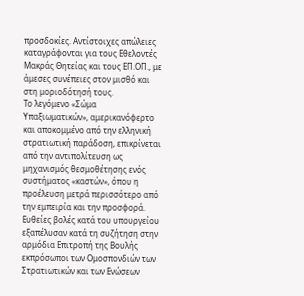προσδοκίες. Αντίστοιχες απώλειες καταγράφονται για τους Εθελοντές Μακράς Θητείας και τους ΕΠ.ΟΠ., με άμεσες συνέπειες στον μισθό και στη μοριοδότησή τους.
Το λεγόμενο «Σώμα Υπαξιωματικών», αμερικανόφερτο και αποκομμένο από την ελληνική στρατιωτική παράδοση, επικρίνεται από την αντιπολίτευση ως μηχανισμός θεσμοθέτησης ενός συστήματος «καστών», όπου η προέλευση μετρά περισσότερο από την εμπειρία και την προσφορά.
Ευθείες βολές κατά του υπουργείου εξαπέλυσαν κατά τη συζήτηση στην αρμόδια Επιτροπή της Βουλής εκπρόσωποι των Ομοσπονδιών των Στρατιωτικών και των Ενώσεων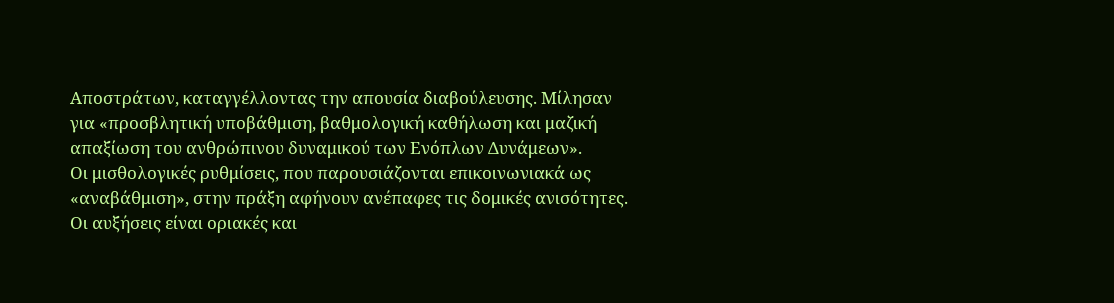Αποστράτων, καταγγέλλοντας την απουσία διαβούλευσης. Μίλησαν για «προσβλητική υποβάθμιση, βαθμολογική καθήλωση και μαζική απαξίωση του ανθρώπινου δυναμικού των Ενόπλων Δυνάμεων».
Οι μισθολογικές ρυθμίσεις, που παρουσιάζονται επικοινωνιακά ως «αναβάθμιση», στην πράξη αφήνουν ανέπαφες τις δομικές ανισότητες. Οι αυξήσεις είναι οριακές και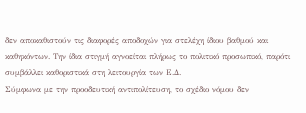δεν αποκαθιστούν τις διαφορές αποδοχών για στελέχη ίδιου βαθμού και καθηκόντων. Την ίδια στιγμή αγνοείται πλήρως το πολιτικό προσωπικό, παρότι συμβάλλει καθοριστικά στη λειτουργία των Ε.Δ.
Σύμφωνα με την προοδευτική αντιπολίτευση, το σχέδιο νόμου δεν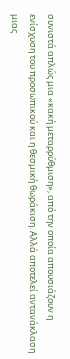συνιστά απλώς μια «κακή μεταρρύθμιση», από την οποία απουσιάζουν η ενίσχυση του προσωπικού και η θεσμική θωράκιση. Αλλά αποτελεί αντανάκλαση μιας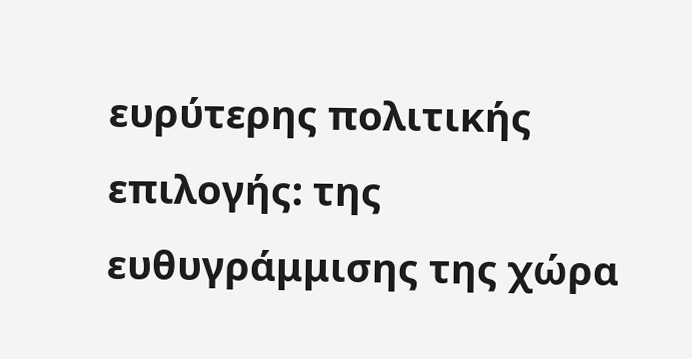ευρύτερης πολιτικής επιλογής: της ευθυγράμμισης της χώρα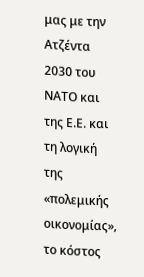μας με την Ατζέντα 2030 του ΝΑΤΟ και της Ε.Ε. και τη λογική της «πολεμικής οικονομίας», το κόστος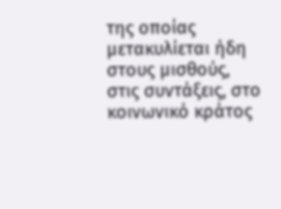της οποίας μετακυλίεται ήδη στους μισθούς, στις συντάξεις, στο κοινωνικό κράτος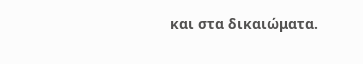και στα δικαιώματα.